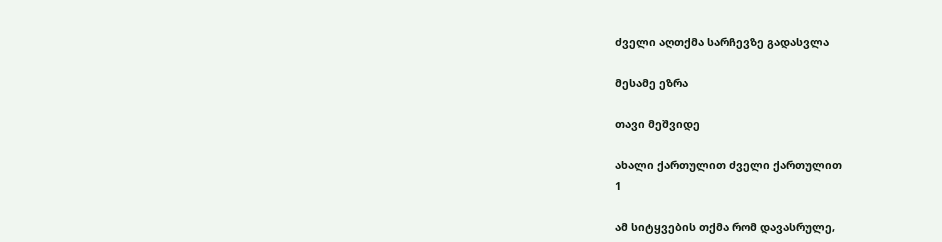ძველი აღთქმა სარჩევზე გადასვლა

მესამე ეზრა

თავი მეშვიდე

ახალი ქართულით ძველი ქართულით
1

ამ სიტყვების თქმა რომ დავასრულე,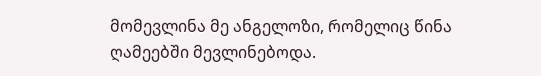მომევლინა მე ანგელოზი, რომელიც წინა ღამეებში მევლინებოდა.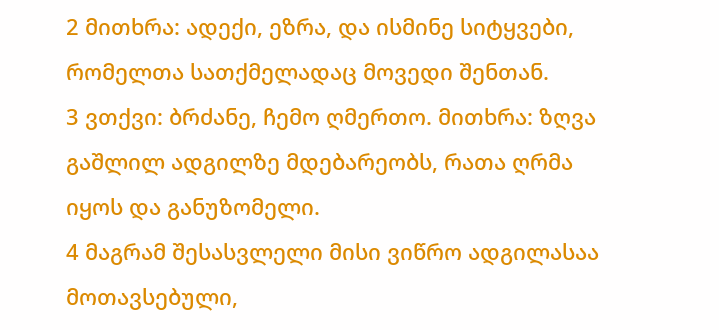2 მითხრა: ადექი, ეზრა, და ისმინე სიტყვები, რომელთა სათქმელადაც მოვედი შენთან.
3 ვთქვი: ბრძანე, ჩემო ღმერთო. მითხრა: ზღვა გაშლილ ადგილზე მდებარეობს, რათა ღრმა იყოს და განუზომელი.
4 მაგრამ შესასვლელი მისი ვიწრო ადგილასაა მოთავსებული,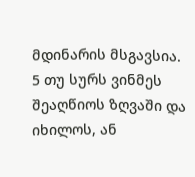მდინარის მსგავსია.
5 თუ სურს ვინმეს შეაღწიოს ზღვაში და იხილოს, ან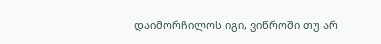დაიმორჩილოს იგი, ვიწროში თუ არ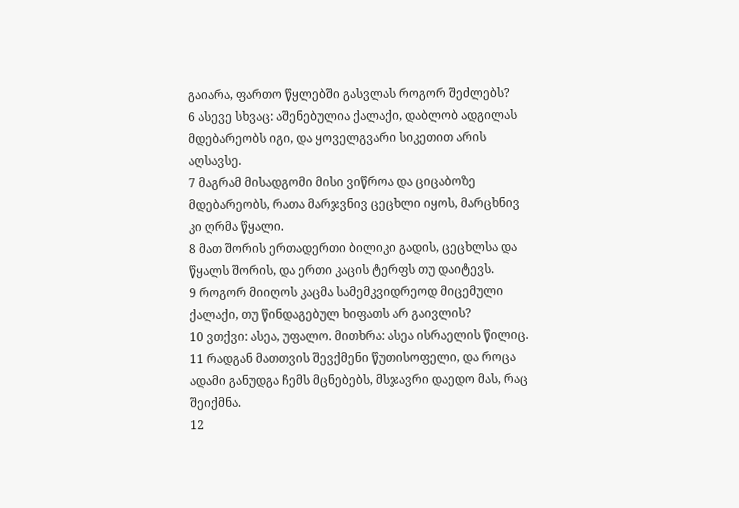გაიარა, ფართო წყლებში გასვლას როგორ შეძლებს?
6 ასევე სხვაც: აშენებულია ქალაქი, დაბლობ ადგილას მდებარეობს იგი, და ყოველგვარი სიკეთით არის აღსავსე.
7 მაგრამ მისადგომი მისი ვიწროა და ციცაბოზე მდებარეობს, რათა მარჯვნივ ცეცხლი იყოს, მარცხნივ კი ღრმა წყალი.
8 მათ შორის ერთადერთი ბილიკი გადის, ცეცხლსა და წყალს შორის, და ერთი კაცის ტერფს თუ დაიტევს.
9 როგორ მიიღოს კაცმა სამემკვიდრეოდ მიცემული ქალაქი, თუ წინდაგებულ ხიფათს არ გაივლის?
10 ვთქვი: ასეა, უფალო. მითხრა: ასეა ისრაელის წილიც.
11 რადგან მათთვის შევქმენი წუთისოფელი, და როცა ადამი განუდგა ჩემს მცნებებს, მსჯავრი დაედო მას, რაც შეიქმნა.
12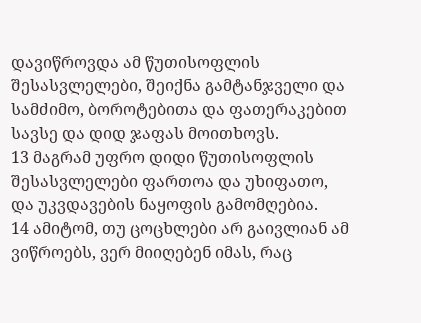დავიწროვდა ამ წუთისოფლის შესასვლელები, შეიქნა გამტანჯველი და სამძიმო, ბოროტებითა და ფათერაკებით სავსე და დიდ ჯაფას მოითხოვს.
13 მაგრამ უფრო დიდი წუთისოფლის შესასვლელები ფართოა და უხიფათო, და უკვდავების ნაყოფის გამომღებია.
14 ამიტომ, თუ ცოცხლები არ გაივლიან ამ ვიწროებს, ვერ მიიღებენ იმას, რაც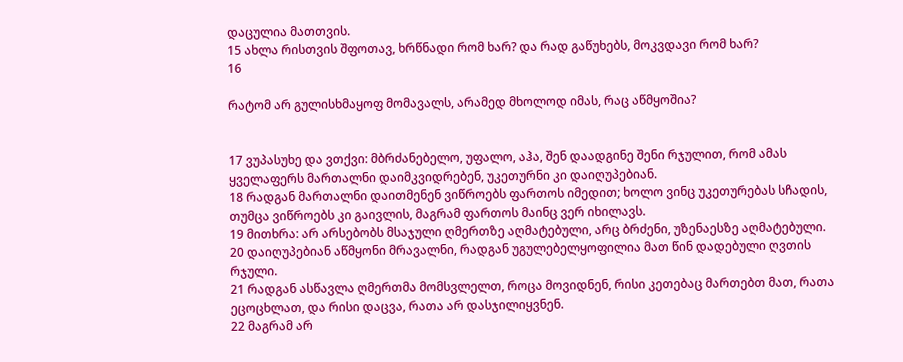დაცულია მათთვის.
15 ახლა რისთვის შფოთავ, ხრწნადი რომ ხარ? და რად გაწუხებს, მოკვდავი რომ ხარ?
16

რატომ არ გულისხმაყოფ მომავალს, არამედ მხოლოდ იმას, რაც აწმყოშია?


17 ვუპასუხე და ვთქვი: მბრძანებელო, უფალო, აჰა, შენ დაადგინე შენი რჯულით, რომ ამას ყველაფერს მართალნი დაიმკვიდრებენ, უკეთურნი კი დაიღუპებიან.
18 რადგან მართალნი დაითმენენ ვიწროებს ფართოს იმედით; ხოლო ვინც უკეთურებას სჩადის, თუმცა ვიწროებს კი გაივლის, მაგრამ ფართოს მაინც ვერ იხილავს.
19 მითხრა: არ არსებობს მსაჯული ღმერთზე აღმატებული, არც ბრძენი, უზენაესზე აღმატებული.
20 დაიღუპებიან აწმყონი მრავალნი, რადგან უგულებელყოფილია მათ წინ დადებული ღვთის რჯული.
21 რადგან ასწავლა ღმერთმა მომსვლელთ, როცა მოვიდნენ, რისი კეთებაც მართებთ მათ, რათა ეცოცხლათ, და რისი დაცვა, რათა არ დასჯილიყვნენ.
22 მაგრამ არ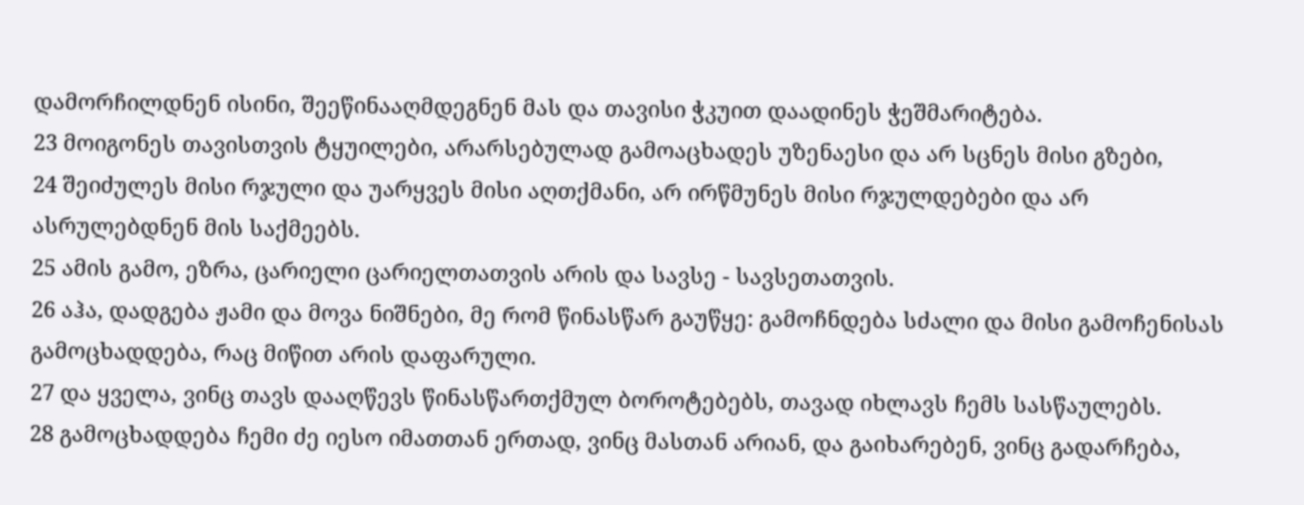დამორჩილდნენ ისინი, შეეწინააღმდეგნენ მას და თავისი ჭკუით დაადინეს ჭეშმარიტება.
23 მოიგონეს თავისთვის ტყუილები, არარსებულად გამოაცხადეს უზენაესი და არ სცნეს მისი გზები,
24 შეიძულეს მისი რჯული და უარყვეს მისი აღთქმანი, არ ირწმუნეს მისი რჯულდებები და არ ასრულებდნენ მის საქმეებს.
25 ამის გამო, ეზრა, ცარიელი ცარიელთათვის არის და სავსე - სავსეთათვის.
26 აჰა, დადგება ჟამი და მოვა ნიშნები, მე რომ წინასწარ გაუწყე: გამოჩნდება სძალი და მისი გამოჩენისას გამოცხადდება, რაც მიწით არის დაფარული.
27 და ყველა, ვინც თავს დააღწევს წინასწართქმულ ბოროტებებს, თავად იხლავს ჩემს სასწაულებს.
28 გამოცხადდება ჩემი ძე იესო იმათთან ერთად, ვინც მასთან არიან, და გაიხარებენ, ვინც გადარჩება,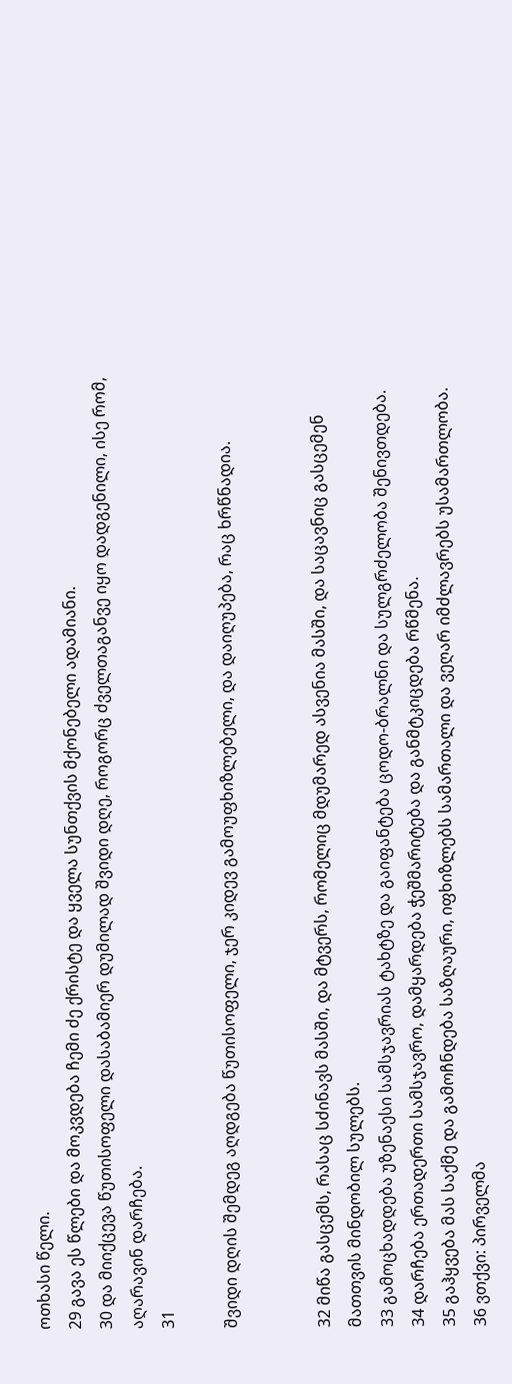ოთხასი წელი.
29 გავა ეს წლები და მოკვდება ჩემი ძე ქრისტე და ყველა სუნთქვის მქონებელი ადამიანი.
30 და მიიქცევა წუთისოფელი დასაბამიერ დუმილად შვიდი დღე, როგორც ძველთაგანვე იყო დადგენილი, ისე რომ, აღარავინ დარჩება.
31

შვიდი დღის შემდეგ აღდგება წუთისოფელი, ჯერ კიდევ გამოუფხიზლებელი, და დაიღუპება, რაც ხრწნადია.


32 მიწა გასცემს, რასაც სძინავს მასში, და მტვერს, რომელიც მდუმარედ ასვენია მასში, და საცავნიც გასცემენ მათთვის მინდობილ სულებს.
33 გამოცხადდება უზენაესი სამსჯავრიას ტახტზე და გაიფანტება ცოდო-ბრალნი და სულგრძელობა შენივთდება.
34 დარჩება ერთადერთი სამსჯავრო, დამყარდება ჭეშმარიტება და განმტკიცდება რწმენა.
35 გაჰყვება მას საქმე და გამოჩნდება საზღაური, იფხიზლებს სამართალი და ვეღარ იმძლავრებს უსამართლობა.
36 ვთქვი: პირველმა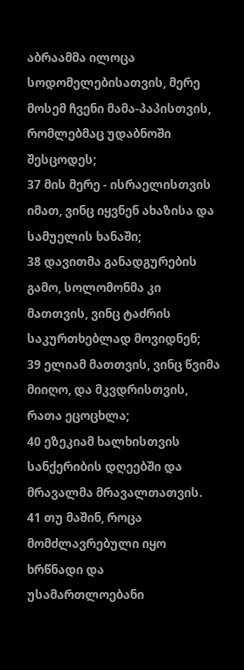აბრაამმა ილოცა სოდომელებისათვის, მერე მოსემ ჩვენი მამა-პაპისთვის, რომლებმაც უდაბნოში შესცოდეს;
37 მის მერე - ისრაელისთვის იმათ, ვინც იყვნენ ახაზისა და სამუელის ხანაში;
38 დავითმა განადგურების გამო, სოლომონმა კი მათთვის, ვინც ტაძრის საკურთხებლად მოვიდნენ;
39 ელიამ მათთვის, ვინც წვიმა მიიღო, და მკვდრისთვის, რათა ეცოცხლა;
40 ეზეკიამ ხალხისთვის სანქერიბის დღეებში და მრავალმა მრავალთათვის.
41 თუ მაშინ, როცა მომძლავრებული იყო ხრწნადი და უსამართლოებანი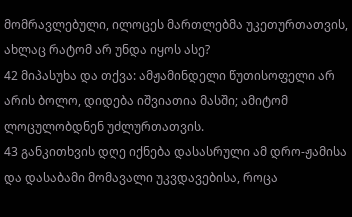მომრავლებული, ილოცეს მართლებმა უკეთურთათვის, ახლაც რატომ არ უნდა იყოს ასე?
42 მიპასუხა და თქვა: ამჟამინდელი წუთისოფელი არ არის ბოლო, დიდება იშვიათია მასში; ამიტომ ლოცულობდნენ უძლურთათვის.
43 განკითხვის დღე იქნება დასასრული ამ დრო-ჟამისა და დასაბამი მომავალი უკვდავებისა, როცა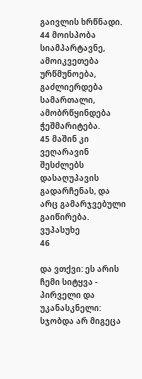გაივლის ხრწნადი.
44 მოისპობა სიამპარტავნე, ამოიკვეთება ურწმუნოება, გაძლიერდება სამართალი, ამობრწყინდება ჭეშმარიტება.
45 მაშინ კი ვეღარავინ შესძლებს დასაღუპავის გადარჩენას, და არც გამარჯვებული გაიწირება. ვუპასუხე
46

და ვთქვი: ეს არის ჩემი სიტყვა - პირველი და უკანასკნელი: სჯობდა არ მიგეცა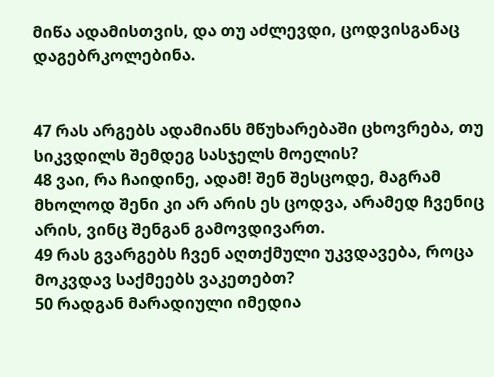მიწა ადამისთვის, და თუ აძლევდი, ცოდვისგანაც დაგებრკოლებინა.


47 რას არგებს ადამიანს მწუხარებაში ცხოვრება, თუ სიკვდილს შემდეგ სასჯელს მოელის?
48 ვაი, რა ჩაიდინე, ადამ! შენ შესცოდე, მაგრამ მხოლოდ შენი კი არ არის ეს ცოდვა, არამედ ჩვენიც არის, ვინც შენგან გამოვდივართ.
49 რას გვარგებს ჩვენ აღთქმული უკვდავება, როცა მოკვდავ საქმეებს ვაკეთებთ?
50 რადგან მარადიული იმედია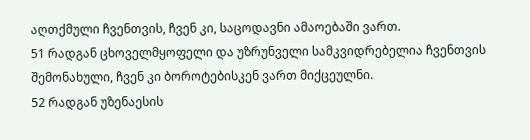აღთქმული ჩვენთვის, ჩვენ კი, საცოდავნი ამაოებაში ვართ.
51 რადგან ცხოველმყოფელი და უზრუნველი სამკვიდრებელია ჩვენთვის შემონახული, ჩვენ კი ბოროტებისკენ ვართ მიქცეულნი.
52 რადგან უზენაესის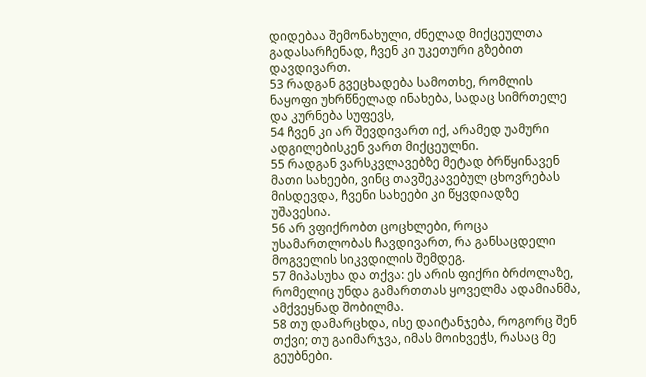დიდებაა შემონახული, ძნელად მიქცეულთა გადასარჩენად, ჩვენ კი უკეთური გზებით დავდივართ.
53 რადგან გვეცხადება სამოთხე, რომლის ნაყოფი უხრწნელად ინახება, სადაც სიმრთელე და კურნება სუფევს,
54 ჩვენ კი არ შევდივართ იქ, არამედ უამური ადგილებისკენ ვართ მიქცეულნი.
55 რადგან ვარსკვლავებზე მეტად ბრწყინავენ მათი სახეები, ვინც თავშეკავებულ ცხოვრებას მისდევდა, ჩვენი სახეები კი წყვდიადზე უშავესია.
56 არ ვფიქრობთ ცოცხლები, როცა უსამართლობას ჩავდივართ, რა განსაცდელი მოგველის სიკვდილის შემდეგ.
57 მიპასუხა და თქვა: ეს არის ფიქრი ბრძოლაზე, რომელიც უნდა გამართთას ყოველმა ადამიანმა, ამქვეყნად შობილმა.
58 თუ დამარცხდა, ისე დაიტანჯება, როგორც შენ თქვი; თუ გაიმარჯვა, იმას მოიხვეჭს, რასაც მე გეუბნები.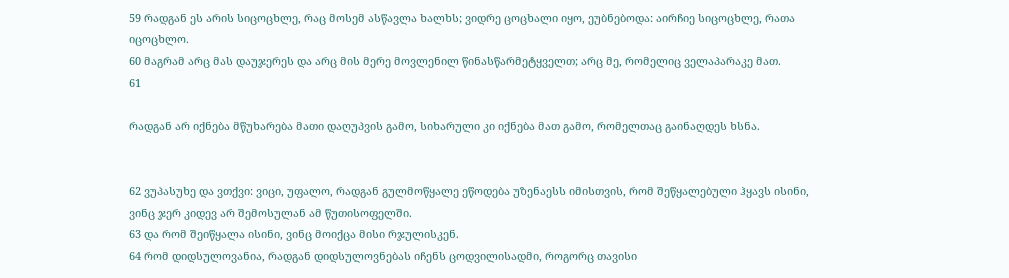59 რადგან ეს არის სიცოცხლე, რაც მოსემ ასწავლა ხალხს; ვიდრე ცოცხალი იყო, ეუბნებოდა: აირჩიე სიცოცხლე, რათა იცოცხლო.
60 მაგრამ არც მას დაუჯერეს და არც მის მერე მოვლენილ წინასწარმეტყველთ; არც მე, რომელიც ველაპარაკე მათ.
61

რადგან არ იქნება მწუხარება მათი დაღუპვის გამო, სიხარული კი იქნება მათ გამო, რომელთაც გაინაღდეს ხსნა.


62 ვუპასუხე და ვთქვი: ვიცი, უფალო, რადგან გულმოწყალე ეწოდება უზენაესს იმისთვის, რომ შეწყალებული ჰყავს ისინი, ვინც ჯერ კიდევ არ შემოსულან ამ წუთისოფელში.
63 და რომ შეიწყალა ისინი, ვინც მოიქცა მისი რჯულისკენ.
64 რომ დიდსულოვანია, რადგან დიდსულოვნებას იჩენს ცოდვილისადმი, როგორც თავისი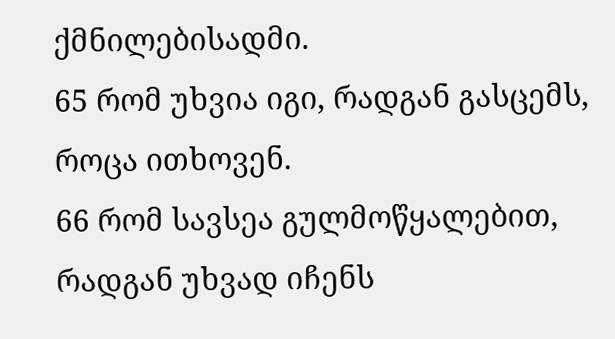ქმნილებისადმი.
65 რომ უხვია იგი, რადგან გასცემს, როცა ითხოვენ.
66 რომ სავსეა გულმოწყალებით, რადგან უხვად იჩენს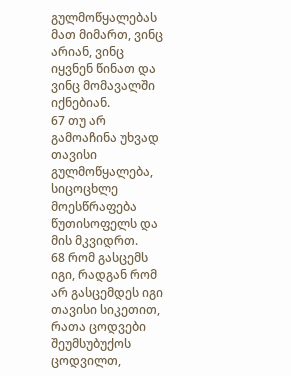გულმოწყალებას მათ მიმართ, ვინც არიან, ვინც იყვნენ წინათ და ვინც მომავალში იქნებიან.
67 თუ არ გამოაჩინა უხვად თავისი გულმოწყალება, სიცოცხლე მოესწრაფება წუთისოფელს და მის მკვიდრთ.
68 რომ გასცემს იგი, რადგან რომ არ გასცემდეს იგი თავისი სიკეთით, რათა ცოდვები შეუმსუბუქოს ცოდვილთ,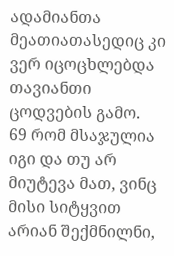ადამიანთა მეათიათასედიც კი ვერ იცოცხლებდა თავიანთი ცოდვების გამო.
69 რომ მსაჯულია იგი და თუ არ მიუტევა მათ, ვინც მისი სიტყვით არიან შექმნილნი,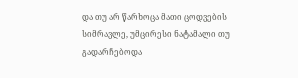და თუ არ წარხოცა მათი ცოდვების სიმრავლე, უმცირესი ნატამალი თუ გადარჩებოდა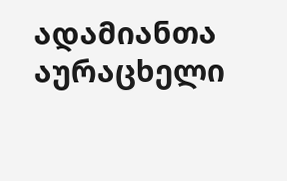ადამიანთა აურაცხელი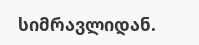სიმრავლიდან.